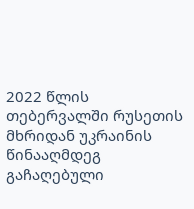2022 წლის თებერვალში რუსეთის მხრიდან უკრაინის წინააღმდეგ გაჩაღებული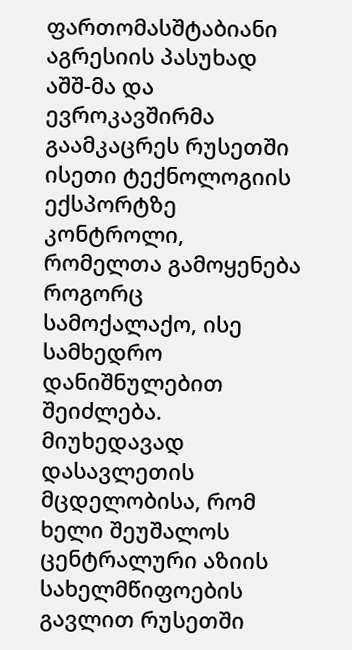ფართომასშტაბიანი აგრესიის პასუხად აშშ-მა და ევროკავშირმა გაამკაცრეს რუსეთში ისეთი ტექნოლოგიის ექსპორტზე კონტროლი, რომელთა გამოყენება როგორც სამოქალაქო, ისე სამხედრო დანიშნულებით შეიძლება.
მიუხედავად დასავლეთის მცდელობისა, რომ ხელი შეუშალოს ცენტრალური აზიის სახელმწიფოების გავლით რუსეთში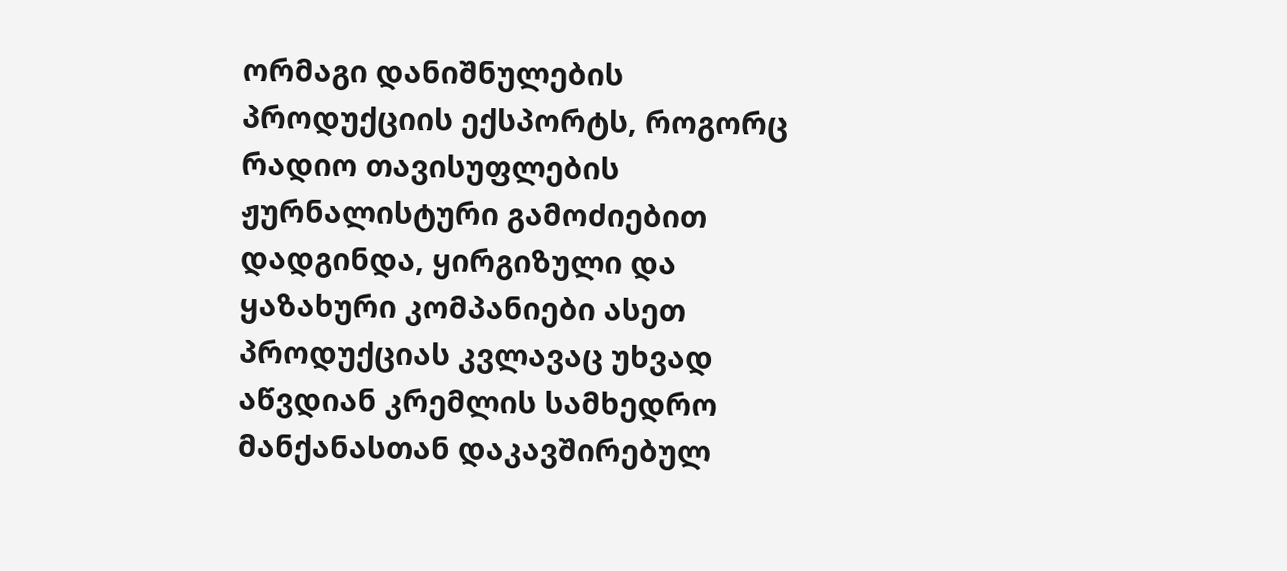ორმაგი დანიშნულების პროდუქციის ექსპორტს, როგორც რადიო თავისუფლების ჟურნალისტური გამოძიებით დადგინდა, ყირგიზული და ყაზახური კომპანიები ასეთ პროდუქციას კვლავაც უხვად აწვდიან კრემლის სამხედრო მანქანასთან დაკავშირებულ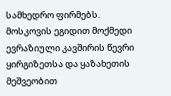სამხედრო ფირმებს.
მოსკოვის ეგიდით მოქმედი ევრაზიული კავშირის წევრი ყირგიზეთსა და ყაზახეთის მეშვეობით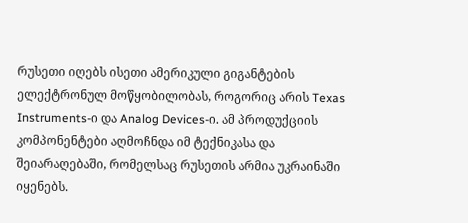რუსეთი იღებს ისეთი ამერიკული გიგანტების ელექტრონულ მოწყობილობას, როგორიც არის Texas Instruments-ი და Analog Devices-ი. ამ პროდუქციის კომპონენტები აღმოჩნდა იმ ტექნიკასა და შეიარაღებაში, რომელსაც რუსეთის არმია უკრაინაში იყენებს.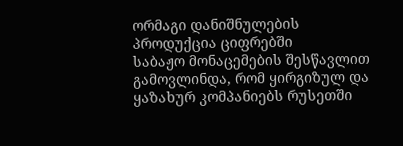ორმაგი დანიშნულების პროდუქცია ციფრებში
საბაჟო მონაცემების შესწავლით გამოვლინდა, რომ ყირგიზულ და ყაზახურ კომპანიებს რუსეთში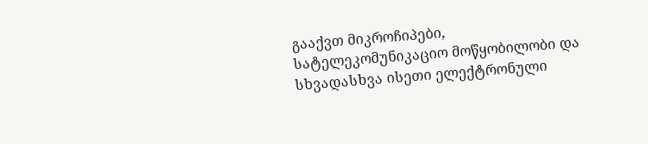გააქვთ მიკროჩიპები, სატელეკომუნიკაციო მოწყობილობი და სხვადასხვა ისეთი ელექტრონული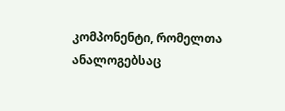კომპონენტი, რომელთა ანალოგებსაც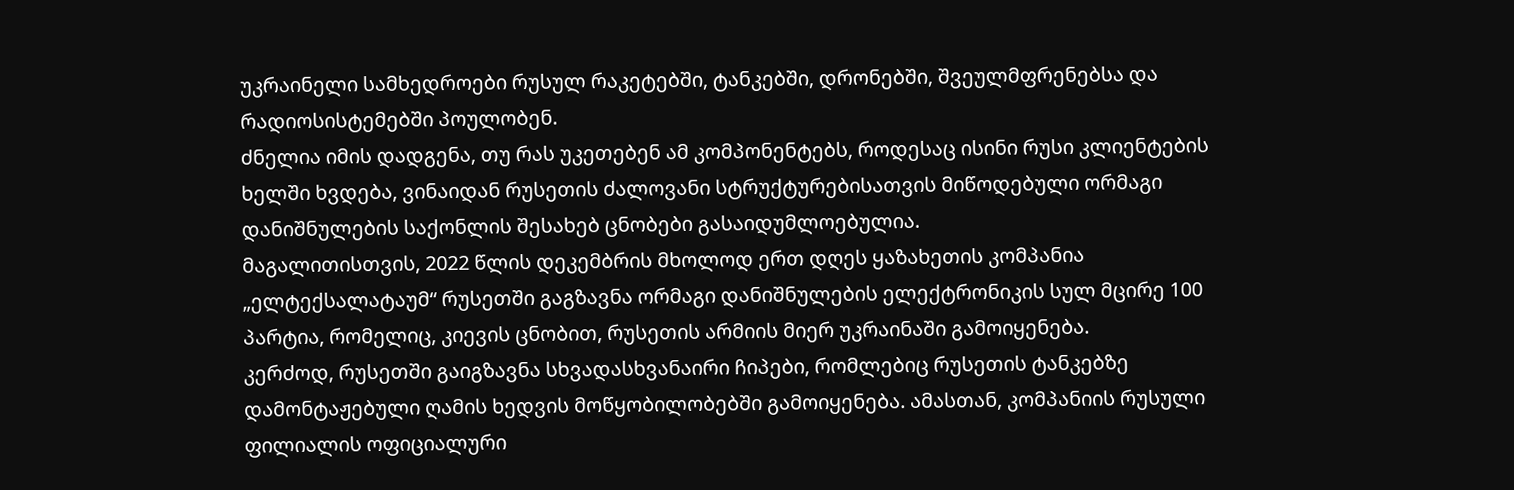უკრაინელი სამხედროები რუსულ რაკეტებში, ტანკებში, დრონებში, შვეულმფრენებსა და რადიოსისტემებში პოულობენ.
ძნელია იმის დადგენა, თუ რას უკეთებენ ამ კომპონენტებს, როდესაც ისინი რუსი კლიენტების ხელში ხვდება, ვინაიდან რუსეთის ძალოვანი სტრუქტურებისათვის მიწოდებული ორმაგი დანიშნულების საქონლის შესახებ ცნობები გასაიდუმლოებულია.
მაგალითისთვის, 2022 წლის დეკემბრის მხოლოდ ერთ დღეს ყაზახეთის კომპანია „ელტექსალატაუმ“ რუსეთში გაგზავნა ორმაგი დანიშნულების ელექტრონიკის სულ მცირე 100 პარტია, რომელიც, კიევის ცნობით, რუსეთის არმიის მიერ უკრაინაში გამოიყენება.
კერძოდ, რუსეთში გაიგზავნა სხვადასხვანაირი ჩიპები, რომლებიც რუსეთის ტანკებზე დამონტაჟებული ღამის ხედვის მოწყობილობებში გამოიყენება. ამასთან, კომპანიის რუსული ფილიალის ოფიციალური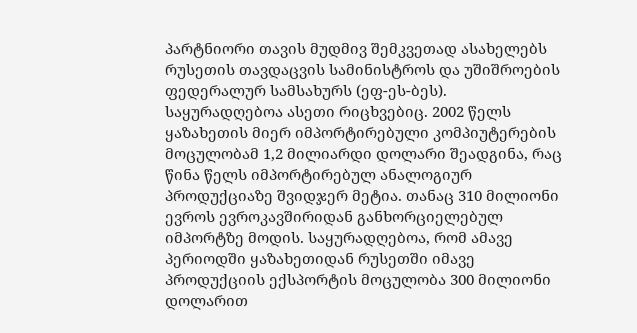პარტნიორი თავის მუდმივ შემკვეთად ასახელებს რუსეთის თავდაცვის სამინისტროს და უშიშროების ფედერალურ სამსახურს (ეფ-ეს-ბეს).
საყურადღებოა ასეთი რიცხვებიც. 2002 წელს ყაზახეთის მიერ იმპორტირებული კომპიუტერების მოცულობამ 1,2 მილიარდი დოლარი შეადგინა, რაც წინა წელს იმპორტირებულ ანალოგიურ პროდუქციაზე შვიდჯერ მეტია. თანაც 310 მილიონი ევროს ევროკავშირიდან განხორციელებულ იმპორტზე მოდის. საყურადღებოა, რომ ამავე პერიოდში ყაზახეთიდან რუსეთში იმავე პროდუქციის ექსპორტის მოცულობა 300 მილიონი დოლარით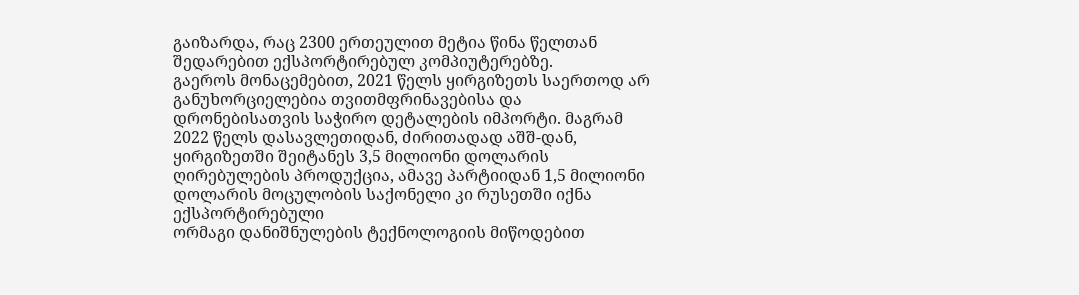გაიზარდა, რაც 2300 ერთეულით მეტია წინა წელთან შედარებით ექსპორტირებულ კომპიუტერებზე.
გაეროს მონაცემებით, 2021 წელს ყირგიზეთს საერთოდ არ განუხორციელებია თვითმფრინავებისა და დრონებისათვის საჭირო დეტალების იმპორტი. მაგრამ 2022 წელს დასავლეთიდან, ძირითადად აშშ-დან, ყირგიზეთში შეიტანეს 3,5 მილიონი დოლარის ღირებულების პროდუქცია, ამავე პარტიიდან 1,5 მილიონი დოლარის მოცულობის საქონელი კი რუსეთში იქნა ექსპორტირებული
ორმაგი დანიშნულების ტექნოლოგიის მიწოდებით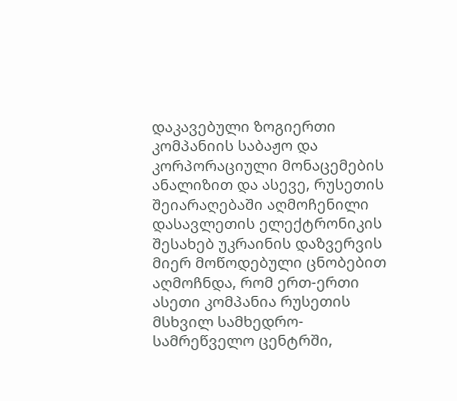დაკავებული ზოგიერთი კომპანიის საბაჟო და კორპორაციული მონაცემების ანალიზით და ასევე, რუსეთის შეიარაღებაში აღმოჩენილი დასავლეთის ელექტრონიკის შესახებ უკრაინის დაზვერვის მიერ მოწოდებული ცნობებით აღმოჩნდა, რომ ერთ-ერთი ასეთი კომპანია რუსეთის მსხვილ სამხედრო-სამრეწველო ცენტრში,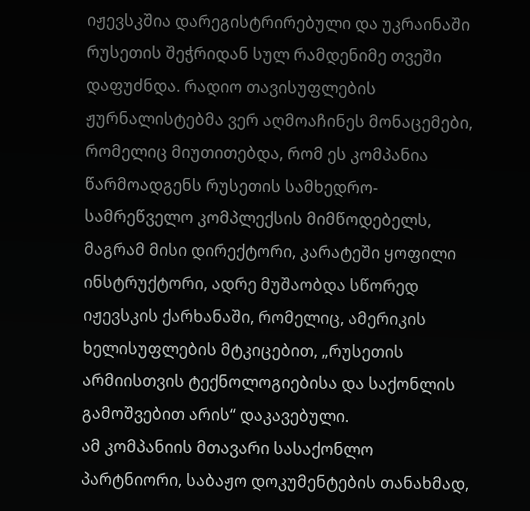იჟევსკშია დარეგისტრირებული და უკრაინაში რუსეთის შეჭრიდან სულ რამდენიმე თვეში დაფუძნდა. რადიო თავისუფლების ჟურნალისტებმა ვერ აღმოაჩინეს მონაცემები, რომელიც მიუთითებდა, რომ ეს კომპანია წარმოადგენს რუსეთის სამხედრო-სამრეწველო კომპლექსის მიმწოდებელს, მაგრამ მისი დირექტორი, კარატეში ყოფილი ინსტრუქტორი, ადრე მუშაობდა სწორედ იჟევსკის ქარხანაში, რომელიც, ამერიკის ხელისუფლების მტკიცებით, „რუსეთის არმიისთვის ტექნოლოგიებისა და საქონლის გამოშვებით არის“ დაკავებული.
ამ კომპანიის მთავარი სასაქონლო პარტნიორი, საბაჟო დოკუმენტების თანახმად,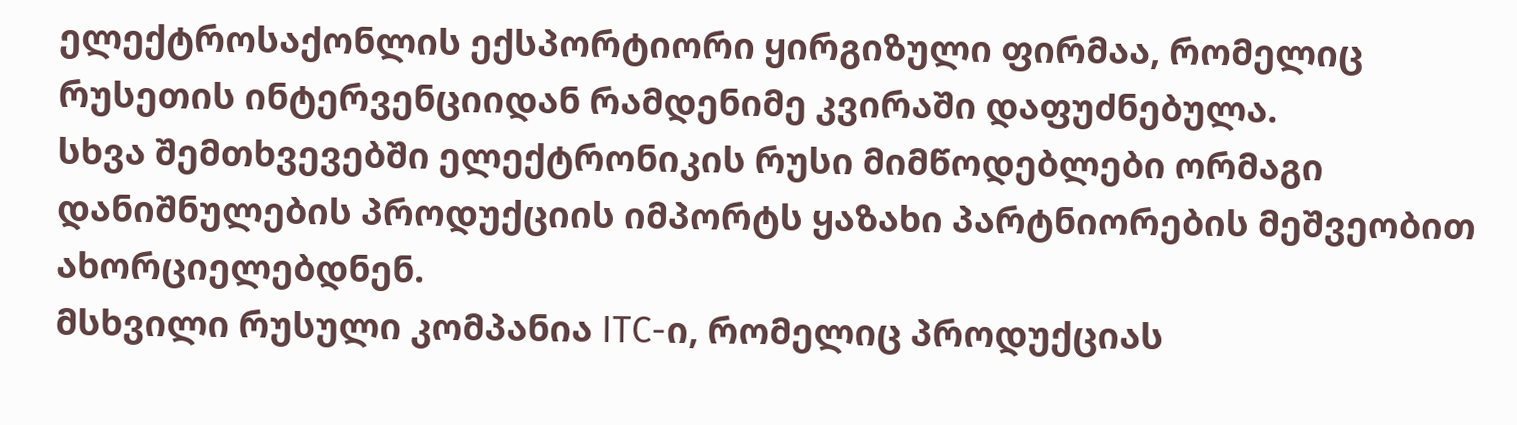ელექტროსაქონლის ექსპორტიორი ყირგიზული ფირმაა, რომელიც რუსეთის ინტერვენციიდან რამდენიმე კვირაში დაფუძნებულა.
სხვა შემთხვევებში ელექტრონიკის რუსი მიმწოდებლები ორმაგი დანიშნულების პროდუქციის იმპორტს ყაზახი პარტნიორების მეშვეობით ახორციელებდნენ.
მსხვილი რუსული კომპანია ITC-ი, რომელიც პროდუქციას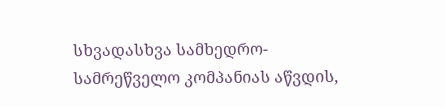სხვადასხვა სამხედრო-სამრეწველო კომპანიას აწვდის,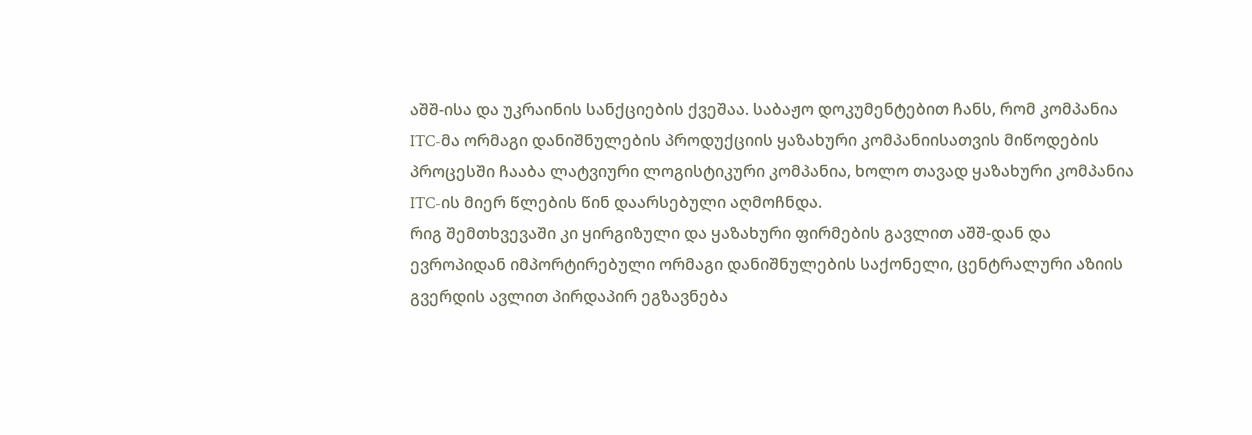აშშ-ისა და უკრაინის სანქციების ქვეშაა. საბაჟო დოკუმენტებით ჩანს, რომ კომპანია ITC-მა ორმაგი დანიშნულების პროდუქციის ყაზახური კომპანიისათვის მიწოდების პროცესში ჩააბა ლატვიური ლოგისტიკური კომპანია, ხოლო თავად ყაზახური კომპანია ITC-ის მიერ წლების წინ დაარსებული აღმოჩნდა.
რიგ შემთხვევაში კი ყირგიზული და ყაზახური ფირმების გავლით აშშ-დან და ევროპიდან იმპორტირებული ორმაგი დანიშნულების საქონელი, ცენტრალური აზიის გვერდის ავლით პირდაპირ ეგზავნება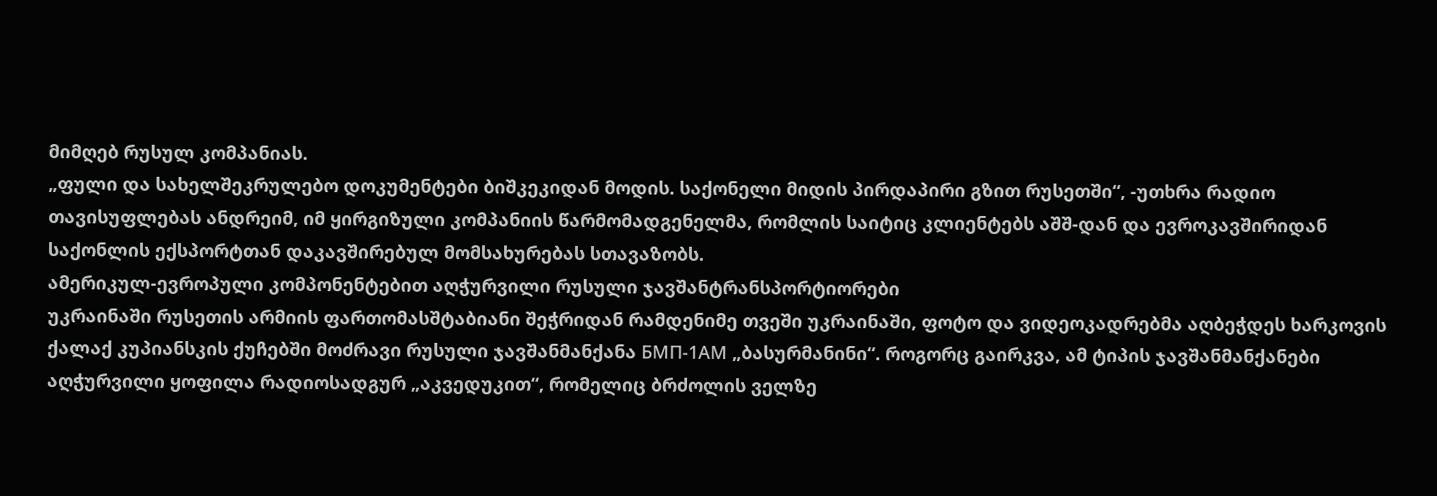მიმღებ რუსულ კომპანიას.
„ფული და სახელშეკრულებო დოკუმენტები ბიშკეკიდან მოდის. საქონელი მიდის პირდაპირი გზით რუსეთში“, -უთხრა რადიო თავისუფლებას ანდრეიმ, იმ ყირგიზული კომპანიის წარმომადგენელმა, რომლის საიტიც კლიენტებს აშშ-დან და ევროკავშირიდან საქონლის ექსპორტთან დაკავშირებულ მომსახურებას სთავაზობს.
ამერიკულ-ევროპული კომპონენტებით აღჭურვილი რუსული ჯავშანტრანსპორტიორები
უკრაინაში რუსეთის არმიის ფართომასშტაბიანი შეჭრიდან რამდენიმე თვეში უკრაინაში, ფოტო და ვიდეოკადრებმა აღბეჭდეს ხარკოვის ქალაქ კუპიანსკის ქუჩებში მოძრავი რუსული ჯავშანმანქანა БМП-1АМ „ბასურმანინი“. როგორც გაირკვა, ამ ტიპის ჯავშანმანქანები აღჭურვილი ყოფილა რადიოსადგურ „აკვედუკით“, რომელიც ბრძოლის ველზე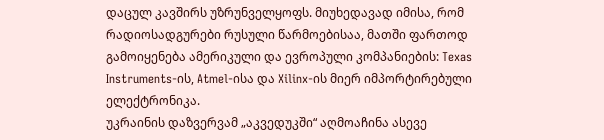დაცულ კავშირს უზრუნველყოფს. მიუხედავად იმისა, რომ რადიოსადგურები რუსული წარმოებისაა, მათში ფართოდ გამოიყენება ამერიკული და ევროპული კომპანიების: Texas Instruments-ის, Atmel-ისა და Xilinx-ის მიერ იმპორტირებული ელექტრონიკა.
უკრაინის დაზვერვამ „აკვედუკში“ აღმოაჩინა ასევე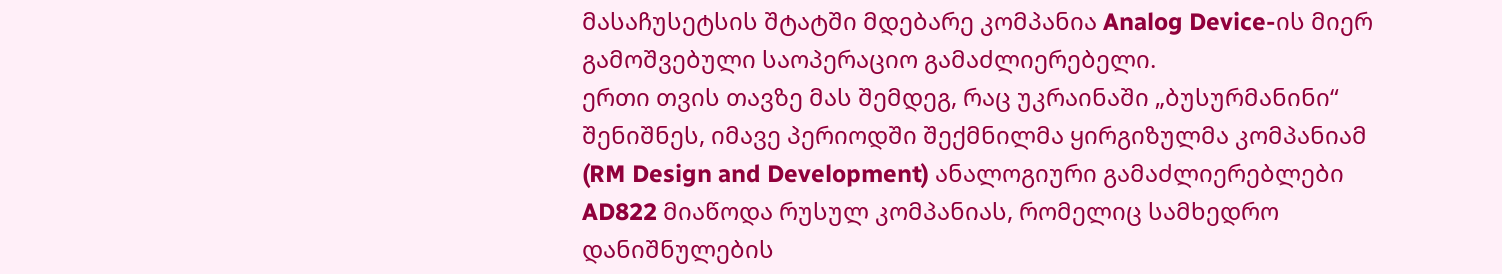მასაჩუსეტსის შტატში მდებარე კომპანია Analog Device-ის მიერ გამოშვებული საოპერაციო გამაძლიერებელი.
ერთი თვის თავზე მას შემდეგ, რაც უკრაინაში „ბუსურმანინი“ შენიშნეს, იმავე პერიოდში შექმნილმა ყირგიზულმა კომპანიამ (RM Design and Development) ანალოგიური გამაძლიერებლები AD822 მიაწოდა რუსულ კომპანიას, რომელიც სამხედრო დანიშნულების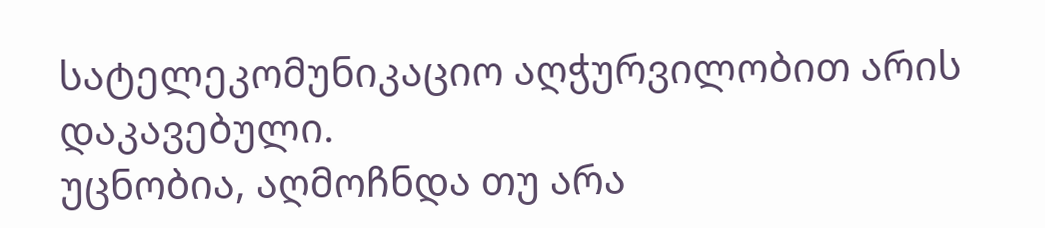სატელეკომუნიკაციო აღჭურვილობით არის დაკავებული.
უცნობია, აღმოჩნდა თუ არა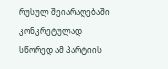რუსულ შეიარაღებაში კონკრეტულად სწორედ ამ პარტიის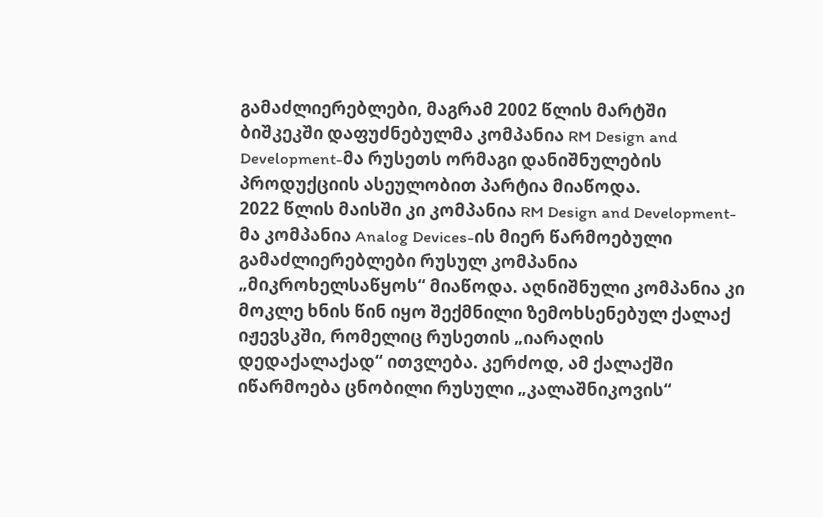გამაძლიერებლები, მაგრამ 2002 წლის მარტში ბიშკეკში დაფუძნებულმა კომპანია RM Design and Development-მა რუსეთს ორმაგი დანიშნულების პროდუქციის ასეულობით პარტია მიაწოდა.
2022 წლის მაისში კი კომპანია RM Design and Development-მა კომპანია Analog Devices-ის მიერ წარმოებული გამაძლიერებლები რუსულ კომპანია „მიკროხელსაწყოს“ მიაწოდა. აღნიშნული კომპანია კი მოკლე ხნის წინ იყო შექმნილი ზემოხსენებულ ქალაქ იჟევსკში, რომელიც რუსეთის „იარაღის დედაქალაქად“ ითვლება. კერძოდ, ამ ქალაქში იწარმოება ცნობილი რუსული „კალაშნიკოვის“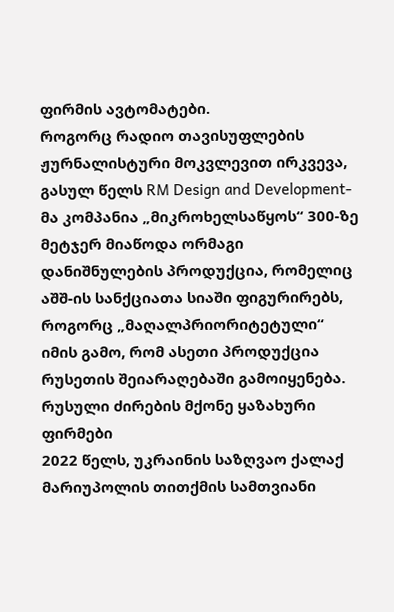ფირმის ავტომატები.
როგორც რადიო თავისუფლების ჟურნალისტური მოკვლევით ირკვევა, გასულ წელს RM Design and Development-მა კომპანია „მიკროხელსაწყოს“ 300-ზე მეტჯერ მიაწოდა ორმაგი დანიშნულების პროდუქცია, რომელიც აშშ-ის სანქციათა სიაში ფიგურირებს, როგორც „მაღალპრიორიტეტული“ იმის გამო, რომ ასეთი პროდუქცია რუსეთის შეიარაღებაში გამოიყენება.
რუსული ძირების მქონე ყაზახური ფირმები
2022 წელს, უკრაინის საზღვაო ქალაქ მარიუპოლის თითქმის სამთვიანი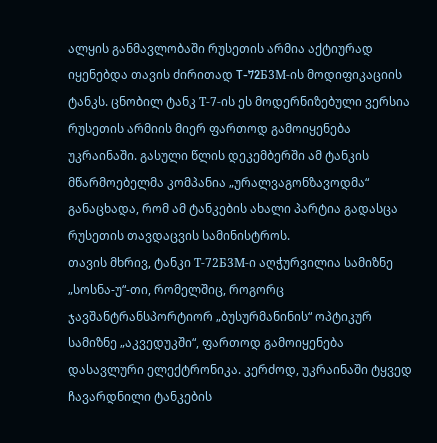ალყის განმავლობაში რუსეთის არმია აქტიურად იყენებდა თავის ძირითად T-72Б3М-ის მოდიფიკაციის ტანკს. ცნობილ ტანკ Т-7-ის ეს მოდერნიზებული ვერსია რუსეთის არმიის მიერ ფართოდ გამოიყენება უკრაინაში. გასული წლის დეკემბერში ამ ტანკის მწარმოებელმა კომპანია „ურალვაგონზავოდმა“ განაცხადა, რომ ამ ტანკების ახალი პარტია გადასცა რუსეთის თავდაცვის სამინისტროს.
თავის მხრივ, ტანკი Т-72Б3М-ი აღჭურვილია სამიზნე „სოსნა-უ“-თი, რომელშიც, როგორც ჯავშანტრანსპორტიორ „ბუსურმანინის“ ოპტიკურ სამიზნე „აკვედუკში“, ფართოდ გამოიყენება დასავლური ელექტრონიკა. კერძოდ, უკრაინაში ტყვედ ჩავარდნილი ტანკების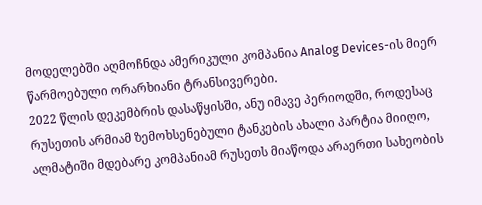მოდელებში აღმოჩნდა ამერიკული კომპანია Analog Devices-ის მიერ წარმოებული ორარხიანი ტრანსივერები.
2022 წლის დეკემბრის დასაწყისში, ანუ იმავე პერიოდში, როდესაც რუსეთის არმიამ ზემოხსენებული ტანკების ახალი პარტია მიიღო, ალმატიში მდებარე კომპანიამ რუსეთს მიაწოდა არაერთი სახეობის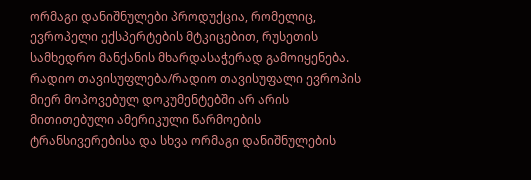ორმაგი დანიშნულები პროდუქცია, რომელიც, ევროპელი ექსპერტების მტკიცებით, რუსეთის სამხედრო მანქანის მხარდასაჭერად გამოიყენება.
რადიო თავისუფლება/რადიო თავისუფალი ევროპის მიერ მოპოვებულ დოკუმენტებში არ არის მითითებული ამერიკული წარმოების ტრანსივერებისა და სხვა ორმაგი დანიშნულების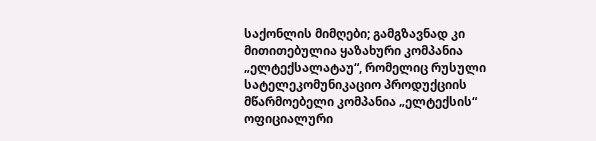საქონლის მიმღები; გამგზავნად კი მითითებულია ყაზახური კომპანია „ელტექსალატაუ“, რომელიც რუსული სატელეკომუნიკაციო პროდუქციის მწარმოებელი კომპანია „ელტექსის“ ოფიციალური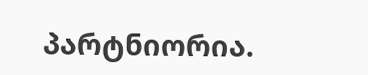პარტნიორია.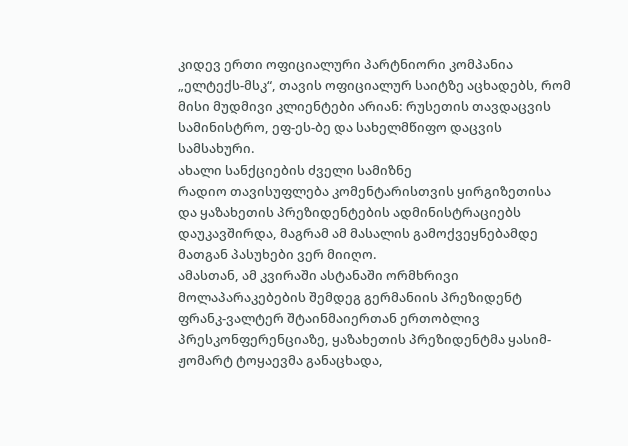კიდევ ერთი ოფიციალური პარტნიორი კომპანია „ელტექს-მსკ“, თავის ოფიციალურ საიტზე აცხადებს, რომ მისი მუდმივი კლიენტები არიან: რუსეთის თავდაცვის სამინისტრო, ეფ-ეს-ბე და სახელმწიფო დაცვის სამსახური.
ახალი სანქციების ძველი სამიზნე
რადიო თავისუფლება კომენტარისთვის ყირგიზეთისა და ყაზახეთის პრეზიდენტების ადმინისტრაციებს დაუკავშირდა, მაგრამ ამ მასალის გამოქვეყნებამდე მათგან პასუხები ვერ მიიღო.
ამასთან, ამ კვირაში ასტანაში ორმხრივი მოლაპარაკებების შემდეგ გერმანიის პრეზიდენტ ფრანკ-ვალტერ შტაინმაიერთან ერთობლივ პრესკონფერენციაზე, ყაზახეთის პრეზიდენტმა ყასიმ-ჟომარტ ტოყაევმა განაცხადა,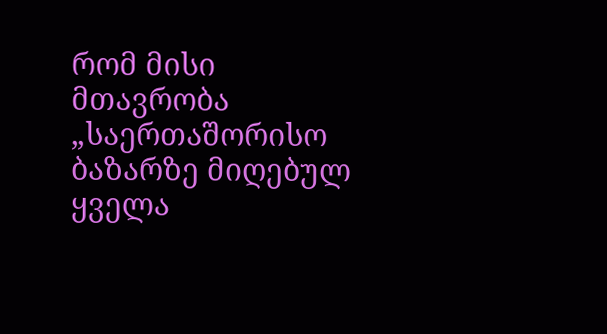რომ მისი მთავრობა „საერთაშორისო ბაზარზე მიღებულ ყველა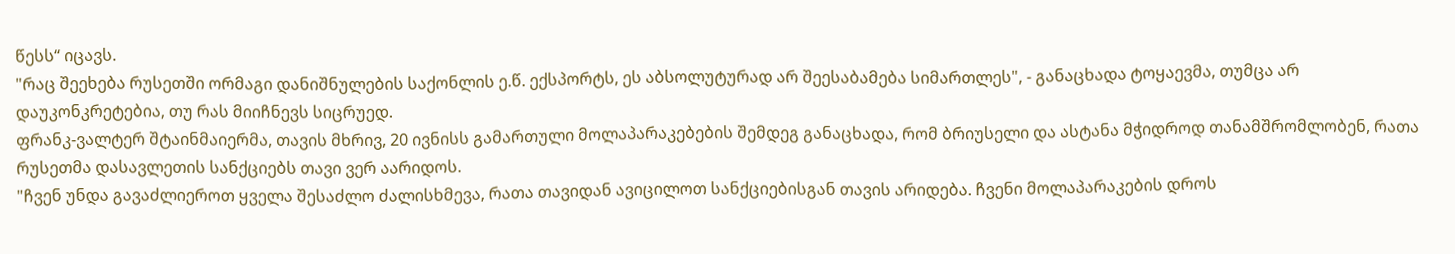წესს“ იცავს.
"რაც შეეხება რუსეთში ორმაგი დანიშნულების საქონლის ე.წ. ექსპორტს, ეს აბსოლუტურად არ შეესაბამება სიმართლეს", - განაცხადა ტოყაევმა, თუმცა არ დაუკონკრეტებია, თუ რას მიიჩნევს სიცრუედ.
ფრანკ-ვალტერ შტაინმაიერმა, თავის მხრივ, 20 ივნისს გამართული მოლაპარაკებების შემდეგ განაცხადა, რომ ბრიუსელი და ასტანა მჭიდროდ თანამშრომლობენ, რათა რუსეთმა დასავლეთის სანქციებს თავი ვერ აარიდოს.
"ჩვენ უნდა გავაძლიეროთ ყველა შესაძლო ძალისხმევა, რათა თავიდან ავიცილოთ სანქციებისგან თავის არიდება. ჩვენი მოლაპარაკების დროს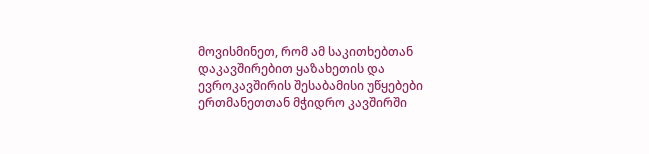მოვისმინეთ, რომ ამ საკითხებთან დაკავშირებით ყაზახეთის და ევროკავშირის შესაბამისი უწყებები ერთმანეთთან მჭიდრო კავშირში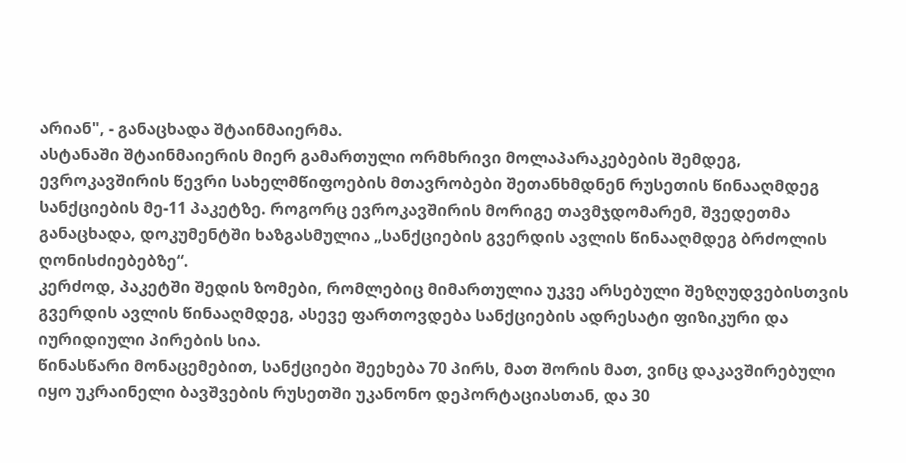არიან", - განაცხადა შტაინმაიერმა.
ასტანაში შტაინმაიერის მიერ გამართული ორმხრივი მოლაპარაკებების შემდეგ, ევროკავშირის წევრი სახელმწიფოების მთავრობები შეთანხმდნენ რუსეთის წინააღმდეგ სანქციების მე-11 პაკეტზე. როგორც ევროკავშირის მორიგე თავმჯდომარემ, შვედეთმა განაცხადა, დოკუმენტში ხაზგასმულია „სანქციების გვერდის ავლის წინააღმდეგ ბრძოლის ღონისძიებებზე“.
კერძოდ, პაკეტში შედის ზომები, რომლებიც მიმართულია უკვე არსებული შეზღუდვებისთვის გვერდის ავლის წინააღმდეგ, ასევე ფართოვდება სანქციების ადრესატი ფიზიკური და იურიდიული პირების სია.
წინასწარი მონაცემებით, სანქციები შეეხება 70 პირს, მათ შორის მათ, ვინც დაკავშირებული იყო უკრაინელი ბავშვების რუსეთში უკანონო დეპორტაციასთან, და 30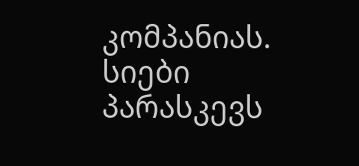კომპანიას. სიები პარასკევს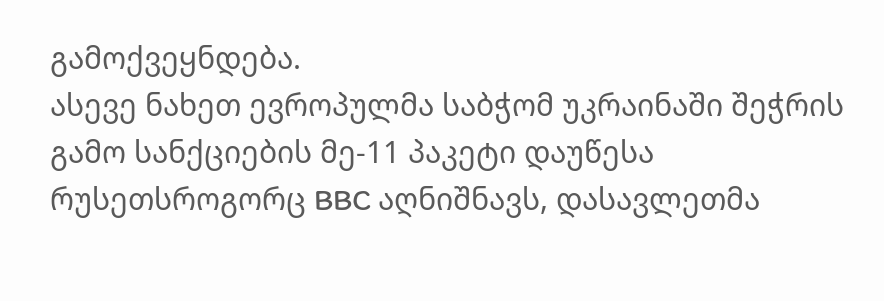გამოქვეყნდება.
ასევე ნახეთ ევროპულმა საბჭომ უკრაინაში შეჭრის გამო სანქციების მე-11 პაკეტი დაუწესა რუსეთსროგორც BBC აღნიშნავს, დასავლეთმა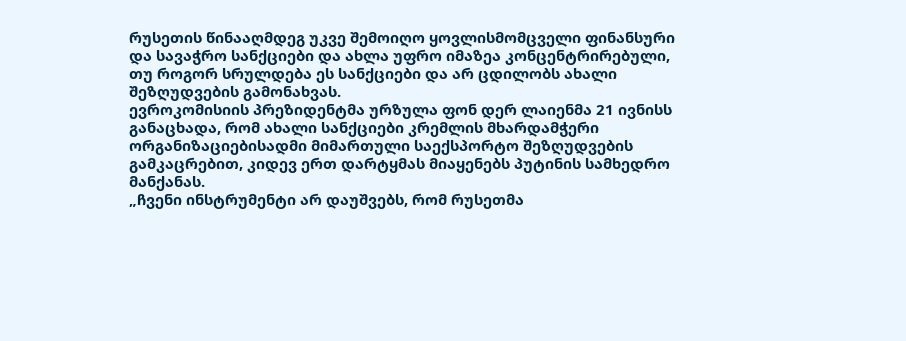რუსეთის წინააღმდეგ უკვე შემოიღო ყოვლისმომცველი ფინანსური და სავაჭრო სანქციები და ახლა უფრო იმაზეა კონცენტრირებული, თუ როგორ სრულდება ეს სანქციები და არ ცდილობს ახალი შეზღუდვების გამონახვას.
ევროკომისიის პრეზიდენტმა ურზულა ფონ დერ ლაიენმა 21 ივნისს განაცხადა, რომ ახალი სანქციები კრემლის მხარდამჭერი ორგანიზაციებისადმი მიმართული საექსპორტო შეზღუდვების გამკაცრებით, კიდევ ერთ დარტყმას მიაყენებს პუტინის სამხედრო მანქანას.
„ჩვენი ინსტრუმენტი არ დაუშვებს, რომ რუსეთმა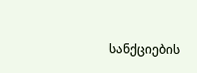სანქციების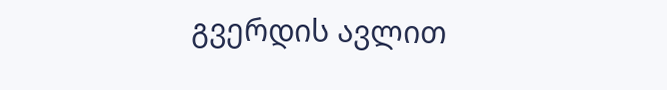გვერდის ავლით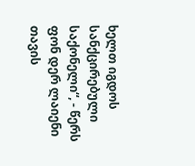ხელთ იგდოს სანქცირებული საქონელი“, - წერს ფონ დერ ლაიენი თავის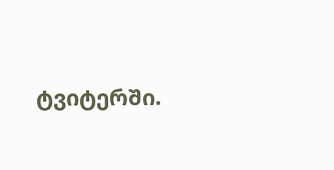ტვიტერში.